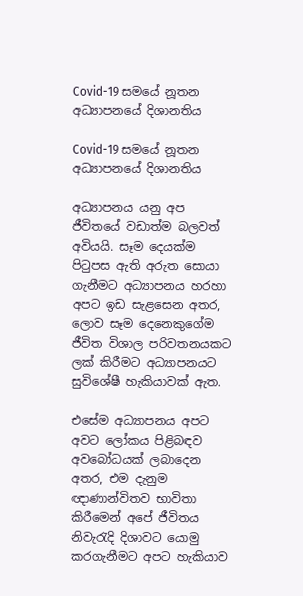Covid-19 සමයේ නූතන අධ්‍යාපනයේ දිශානතිය

Covid-19 සමයේ නූතන අධ්‍යාපනයේ දිශානතිය

අධ්‍යාපනය යනු අප ජීවිතයේ වඩාත්ම බලවත් අවියයි. සෑම දෙයක්ම පිටුපස ඇති අරුත සොයා ගැනීමට අධ්‍යාපනය හරහා අපට ඉඩ සැළසෙන අතර, ලොව සෑම දෙනෙකුගේම ජීවිත විශාල පරිවතනයකට ලක් කිරීමට අධ්‍යාපනයට සුවිශේෂී හැකියාවක් ඇත.

එසේම අධ්‍යාපනය අපට අවට ලෝකය පිළිබඳව අවබෝධයක් ලබාදෙන අතර, එම දැනුම ඥාණාන්විතව භාවිතා කිරීමෙන් අපේ ජීවිතය නිවැරැදි දිශාවට යොමු කරගැනීමට අපට හැකියාව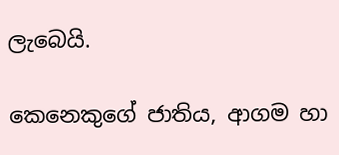ලැබෙයි.

කෙනෙකුගේ ජාතිය, ආගම හා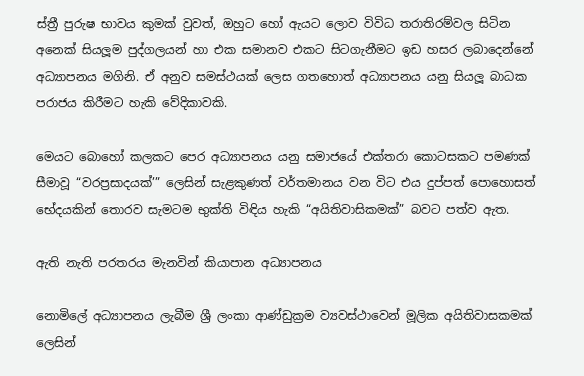ස්ත්‍රී පුරුෂ භාවය කුමක් වුවත්, ඔහුට හෝ ඇයට ලොව විවිධ තරාතිරම්වල සිටින අනෙක් සියලූම පුද්ගලයන් හා එක සමානව එකට සිටගැනීමට ඉඩ හසර ලබාදෙන්නේ අධ්‍යාපනය මගිනි. ඒ අනුව සමස්ථයක් ලෙස ගතහොත් අධ්‍යාපනය යනු සියලූ බාධක පරාජය කිරීමට හැකි වේදිකාවකි.

මෙයට බොහෝ කලකට පෙර අධ්‍යාපනය යනු සමාජයේ එක්තරා කොටසකට පමණක් සීමාවූ “වරප්‍රසාදයක්’” ලෙසින් සැළකුණත් වර්තමානය වන විට එය දුප්පත් පොහොසත් භේදයකින් තොරව සැමටම භුක්ති විඳිය හැකි “අයිතිවාසිකමක්” බවට පත්ව ඇත.

ඇති නැති පරතරය මැනවින් කියාපාන අධ්‍යාපනය

නොමිලේ අධ්‍යාපනය ලැබීම ශ්‍රී ලංකා ආණ්ඩුක්‍රම ව්‍යවස්ථාවෙන් මූලික අයිතිවාසකමක් ලෙසින්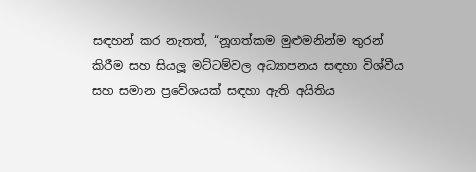සඳහන් කර නැතත්, “නූගත්කම මුළුමනින්ම තුරන් කිරීම සහ සියලූ මට්ටම්වල අධ්‍යාපනය සඳහා විශ්වීය සහ සමාන ප්‍රවේශයක් සඳහා ඇති අයිතිය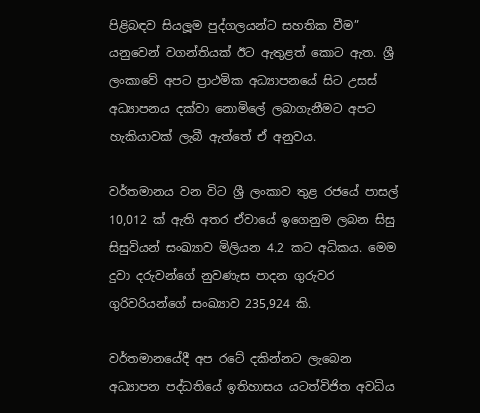පිළිබඳව සියලූම පුද්ගලයන්ට සහතික වීම” යනුවෙන් වගන්තියක් ඊට ඇතුළත් කොට ඇත. ශ්‍රී ලංකාවේ අපට ප්‍රාථමික අධ්‍යාපනයේ සිට උසස් අධ්‍යාපනය දක්වා නොමිලේ ලබාගැනීමට අපට හැකියාවක් ලැබී ඇත්තේ ඒ අනුවය.

වර්තමානය වන විට ශ්‍රී ලංකාව තුළ රජයේ පාසල් 10,012 ක් ඇති අතර ඒවායේ ඉගෙනුම ලබන සිසු සිසුවියන් සංඛ්‍යාව මිලියන 4.2 කට අධිකය. මෙම දුවා දරුවන්ගේ නුවණැස පාදන ගුරුවර ගුරිවරියන්ගේ සංඛ්‍යාව 235,924 කි.

වර්තමානයේදී අප රටේ දකින්නට ලැබෙන අධ්‍යාපන පද්ධතියේ ඉතිහාසය යටත්විජිත අවධිය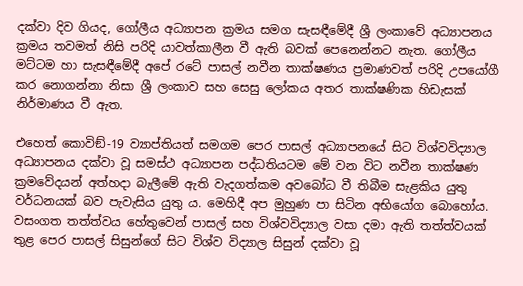දක්වා දිව ගියද, ගෝලීය අධ්‍යාපන ක්‍රමය සමග සැසඳීමේදී ශ්‍රී ලංකාවේ අධ්‍යාපනය ක්‍රමය තවමත් නිසි පරිදි යාවත්කාලීන වී ඇති බවක් පෙනෙන්නට නැත. ගෝලීය මට්ටම හා සැසඳීමේදී අපේ රටේ පාසල් නවීන තාක්ෂණය ප්‍රමාණවත් පරිදි උපයෝගී කර නොගන්නා නිසා ශ්‍රී ලංකාව සහ සෙසු ලෝකය අතර තාක්ෂණික හිඩැසක් නිර්මාණය වී ඇත.

එහෙත් කොවිඞ්-19 ව්‍යාප්තියත් සමගම පෙර පාසල් අධ්‍යාපනයේ සිට විශ්වවිද්‍යාල අධ්‍යාපනය දක්වා වූ සමස්ථ අධ්‍යාපන පද්ධතියටම මේ වන විට නවීන තාක්ෂණ ක්‍රමවේදයන් අත්හදා බැලීමේ ඇති වැදගත්කම අවබෝධ වී තිබීම සැළකිය යුතු වර්ධනයක් බව පැවැසිය යුතු ය. මෙහිදී අප මුහුණ පා සිටින අභියෝග බොහෝය. වසංගත තත්ත්වය හේතුවෙන් පාසල් සහ විශ්වවිද්‍යාල වසා දමා ඇති තත්ත්වයක් තුළ පෙර පාසල් සිසුන්ගේ සිට විශ්ව විද්‍යාල සිසුන් දක්වා වූ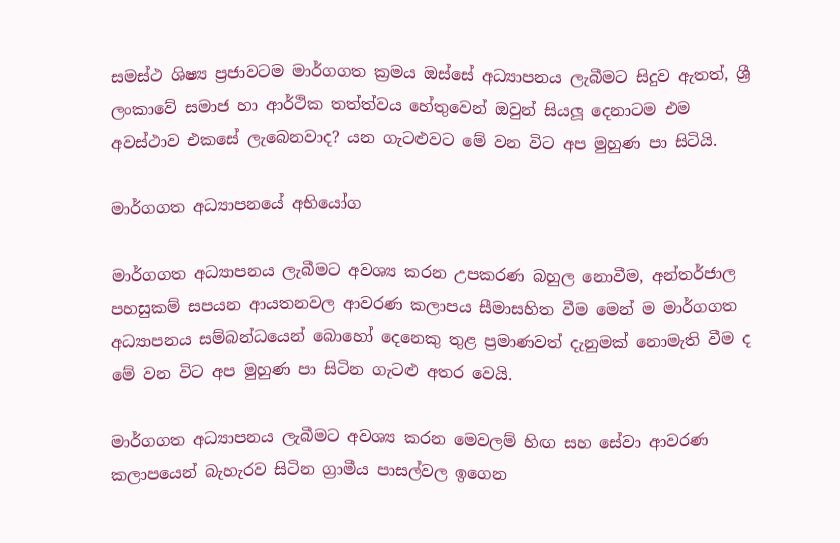සමස්ථ ශිෂ්‍ය ප්‍රජාවටම මාර්ගගත ක්‍රමය ඔස්සේ අධ්‍යාපනය ලැබීමට සිදුව ඇතත්, ශ්‍රී ලංකාවේ සමාජ හා ආර්ථික තත්ත්වය හේතුවෙන් ඔවුන් සියලූ දෙනාටම එම අවස්ථාව එකසේ ලැබෙනවාද? යන ගැටළුවට මේ වන විට අප මුහුණ පා සිටියි.

මාර්ගගත අධ්‍යාපනයේ අභියෝග

මාර්ගගත අධ්‍යාපනය ලැබීමට අවශ්‍ය කරන උපකරණ බහුල නොවීම, අන්තර්ජාල පහසුකම් සපයන ආයතනවල ආවරණ කලාපය සීමාසහිත වීම මෙන් ම මාර්ගගත අධ්‍යාපනය සම්බන්ධයෙන් බොහෝ දෙනෙකු තුළ ප්‍රමාණවත් දැනුමක් නොමැති වීම ද මේ වන විට අප මුහුණ පා සිටින ගැටළු අතර වෙයි.

මාර්ගගත අධ්‍යාපනය ලැබීමට අවශ්‍ය කරන මෙවලම් හිඟ සහ සේවා ආවරණ කලාපයෙන් බැහැරව සිටින ග්‍රාමීය පාසල්වල ඉගෙන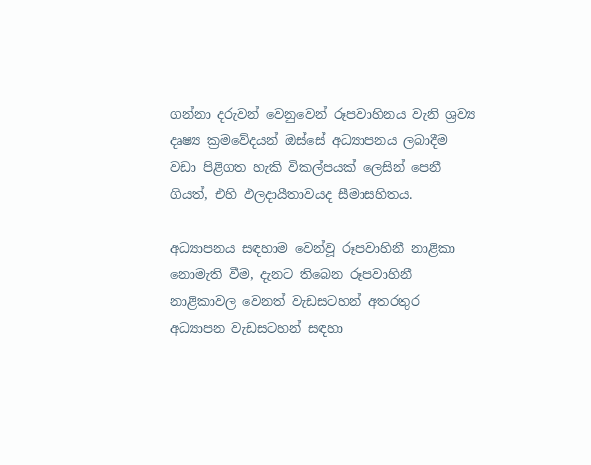ගන්නා දරුවන් වෙනුවෙන් රූපවාහිනය වැනි ශ්‍රව්‍ය දෘෂ්‍ය ක්‍රමවේදයන් ඔස්සේ අධ්‍යාපනය ලබාදීම වඩා පිළිගත හැකි විකල්පයක් ලෙසින් පෙනී ගියත්, එහි ඵලදායීතාවයද සීමාසහිතය.

අධ්‍යාපනය සඳහාම වෙන්වූ රූපවාහිනී නාළිකා නොමැති වීම, දැනට තිබෙන රූපවාහිනී නාළිකාවල වෙනත් වැඩසටහන් අතරතුර අධ්‍යාපන වැඩසටහන් සඳහා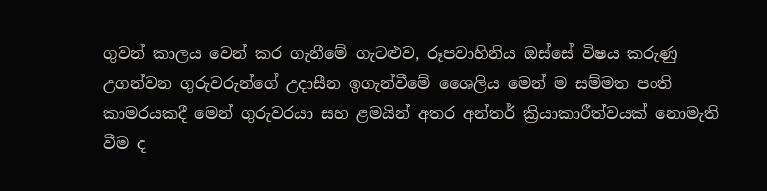ගුවන් කාලය වෙන් කර ගැනීමේ ගැටළුව, රූපවාහිනිය ඔස්සේ විෂය කරුණු උගන්වන ගුරුවරුන්ගේ උදාසීන ඉගැන්වීමේ ශෛලිය මෙන් ම සම්මත පංති කාමරයකදී මෙන් ගුරුවරයා සහ ළමයින් අතර අන්තර් ක්‍රියාකාරීත්වයක් නොමැති වීම ද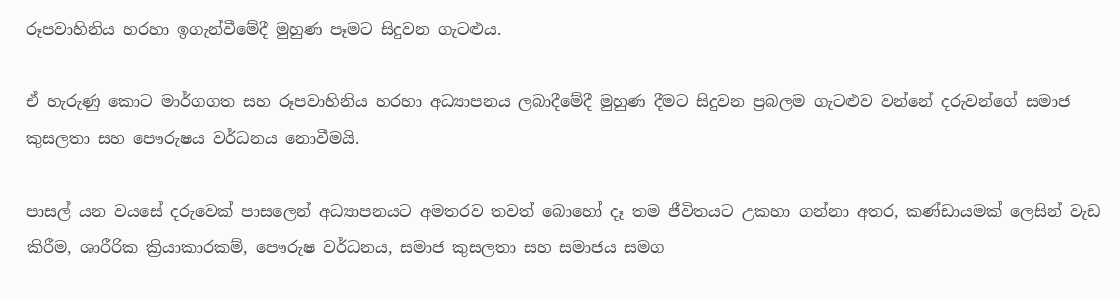රූපවාහිනිය හරහා ඉගැන්වීමේදී මුහුණ පෑමට සිදුවන ගැටළුය.

ඒ හැරුණු කොට මාර්ගගත සහ රූපවාහිනිය හරහා අධ්‍යාපනය ලබාදීමේදී මුහුණ දීමට සිදුවන ප්‍රබලම ගැටළුව වන්නේ දරුවන්ගේ සමාජ කුසලතා සහ පෞරුෂය වර්ධනය නොවීමයි.

පාසල් යන වයසේ දරුවෙක් පාසලෙන් අධ්‍යාපනයට අමතරව තවත් බොහෝ දෑ තම ජීවිතයට උකහා ගන්නා අතර, කණ්ඩායමක් ලෙසින් වැඩ කිරීම, ශාරීරික ක්‍රියාකාරකම්, පෞරුෂ වර්ධනය, සමාජ කුසලතා සහ සමාජය සමග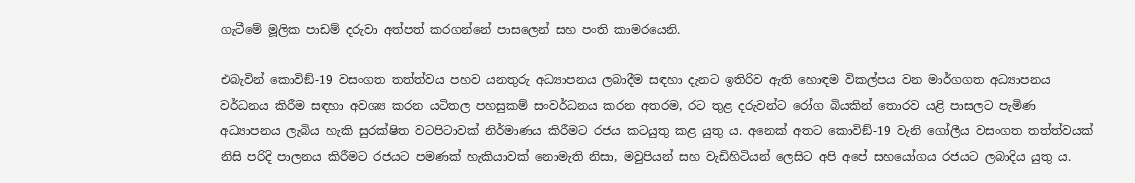ගැටීමේ මූලික පාඩම් දරුවා අත්පත් කරගන්නේ පාසලෙන් සහ පංති කාමරයෙනි.

එබැවින් කොවිඞ්-19 වසංගත තත්ත්වය පහව යනතුරු අධ්‍යාපනය ලබාදීම සඳහා දැනට ඉතිරිව ඇති හොඳම විකල්පය වන මාර්ගගත අධ්‍යාපනය වර්ධනය කිරීම සඳහා අවශ්‍ය කරන යටිතල පහසුකම් සංවර්ධනය කරන අතරම, රට තුළ දරුවන්ට රෝග බියකින් තොරව යළි පාසලට පැමිණ අධ්‍යාපනය ලැබිය හැකි සුරක්ෂිත වටපිටාවක් නිර්මාණය කිරීමට රජය කටයුතු කළ යුතු ය. අනෙක් අතට කොවිඞ්-19 වැනි ගෝලීය වසංගත තත්ත්වයක් නිසි පරිදි පාලනය කිරීමට රජයට පමණක් හැකියාවක් නොමැති නිසා, මවුපියන් සහ වැඩිහිටියන් ලෙසිට අපි අපේ සහයෝගය රජයට ලබාදිය යුතු ය.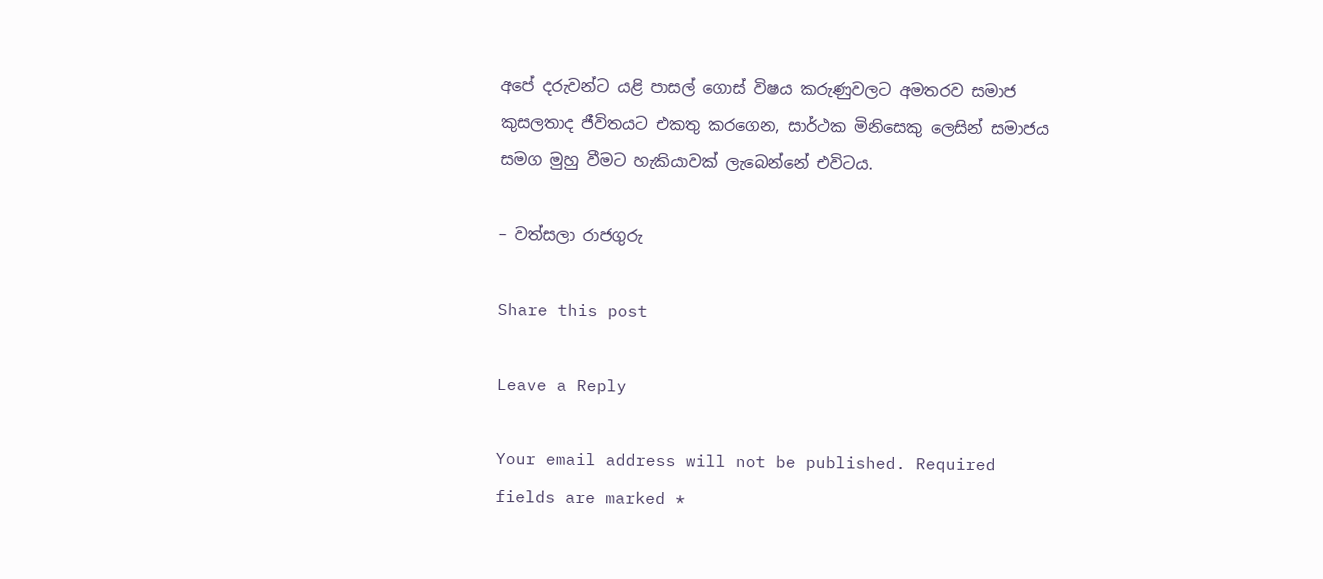අපේ දරුවන්ට යළි පාසල් ගොස් විෂය කරුණුවලට අමතරව සමාජ කුසලතාද ජීවිතයට එකතු කරගෙන, සාර්ථක මිනිසෙකු ලෙසින් සමාජය සමග මුහු වීමට හැකියාවක් ලැබෙන්නේ එවිටය.

– වත්සලා රාජගුරු

Share this post

Leave a Reply

Your email address will not be published. Required fields are marked *